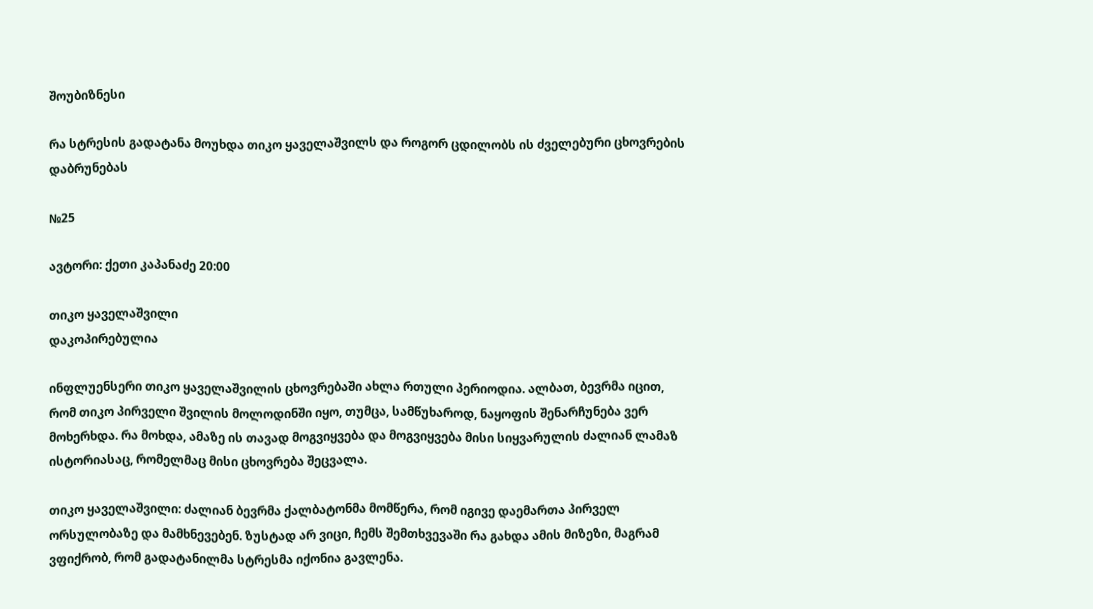შოუბიზნესი

რა სტრესის გადატანა მოუხდა თიკო ყაველაშვილს და როგორ ცდილობს ის ძველებური ცხოვრების დაბრუნებას

№25

ავტორი: ქეთი კაპანაძე 20:00

თიკო ყაველაშვილი
დაკოპირებულია

ინფლუენსერი თიკო ყაველაშვილის ცხოვრებაში ახლა რთული პერიოდია. ალბათ, ბევრმა იცით, რომ თიკო პირველი შვილის მოლოდინში იყო, თუმცა, სამწუხაროდ, ნაყოფის შენარჩუნება ვერ მოხერხდა. რა მოხდა, ამაზე ის თავად მოგვიყვება და მოგვიყვება მისი სიყვარულის ძალიან ლამაზ ისტორიასაც, რომელმაც მისი ცხოვრება შეცვალა.

თიკო ყაველაშვილი: ძალიან ბევრმა ქალბატონმა მომწერა, რომ იგივე დაემართა პირველ ორსულობაზე და მამხნევებენ. ზუსტად არ ვიცი, ჩემს შემთხვევაში რა გახდა ამის მიზეზი, მაგრამ ვფიქრობ, რომ გადატანილმა სტრესმა იქონია გავლენა.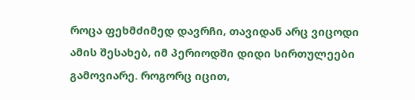როცა ფეხმძიმედ დავრჩი, თავიდან არც ვიცოდი ამის შესახებ, იმ პერიოდში დიდი სირთულეები გამოვიარე. როგორც იცით,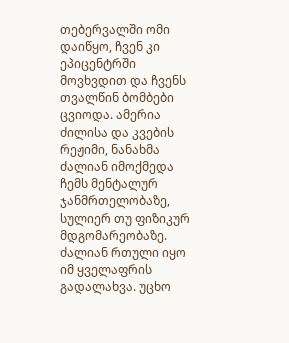თებერვალში ომი დაიწყო, ჩვენ კი ეპიცენტრში მოვხვდით და ჩვენს თვალწინ ბომბები ცვიოდა. ამერია ძილისა და კვების რეჟიმი, ნანახმა ძალიან იმოქმედა ჩემს მენტალურ ჯანმრთელობაზე, სულიერ თუ ფიზიკურ მდგომარეობაზე. ძალიან რთული იყო იმ ყველაფრის გადალახვა. უცხო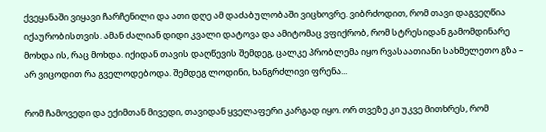ქვეყანაში ვიყავი ჩარჩენილი და ათი დღე ამ დაძაბულობაში ვიცხოვრე. ვიბრძოდით, რომ თავი დაგვეღწია იქაურობისთვის. ამან ძალიან დიდი კვალი დატოვა და ამიტომაც ვფიქრობ, რომ სტრესიდან გამომდინარე მოხდა ის, რაც მოხდა. იქიდან თავის დაღწევის შემდეგ, ცალკე პრობლემა იყო რვასაათიანი სახმელეთო გზა – არ ვიცოდით რა გველოდებოდა. შემდეგ ლოდინი, ხანგრძლივი ფრენა...

რომ ჩამოვედი და ექიმთან მივედი, თავიდან ყველაფერი კარგად იყო. ორ თვეზე კი უკვე მითხრეს, რომ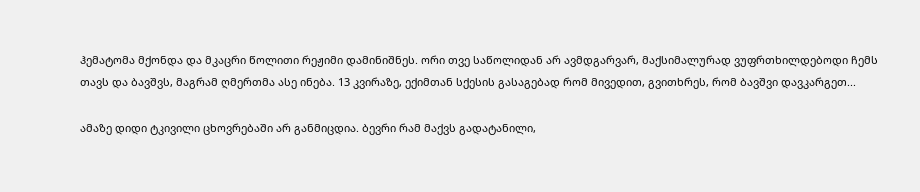ჰემატომა მქონდა და მკაცრი წოლითი რეჟიმი დამინიშნეს. ორი თვე საწოლიდან არ ავმდგარვარ, მაქსიმალურად ვუფრთხილდებოდი ჩემს თავს და ბავშვს, მაგრამ ღმერთმა ასე ინება. 13 კვირაზე, ექიმთან სქესის გასაგებად რომ მივედით, გვითხრეს, რომ ბავშვი დავკარგეთ...

ამაზე დიდი ტკივილი ცხოვრებაში არ განმიცდია. ბევრი რამ მაქვს გადატანილი,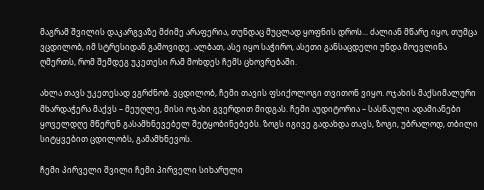მაგრამ შვილის დაკარგვაზე მძიმე არაფერია, თუნდაც მუცლად ყოფნის დროს... ძალიან მწარე იყო, თუმცა ვცდილობ, იმ სტრესიდან გამოვიდე. ალბათ, ასე იყო საჭირო, ასეთი განსაცდელი უნდა მოევლინა ღმერთს, რომ შემდეგ უკეთესი რამ მოხდეს ჩემს ცხოვრებაში.

ახლა თავს უკეთესად ვგრძნობ. ვცდილობ, ჩემი თავის ფსიქოლოგი თვითონ ვიყო. ოჯახის მაქსიმალური მხარდაჭერა მაქვს – მეუღლე, მისი ოჯახი გვერდით მიდგას. ჩემი აუდიტორია – სასწაული ადამიანები ყოველდღე მწერენ გასამხნევებელ შეტყობინებებს. ზოგს იგივე გადახდა თავს, ზოგი, უბრალოდ, თბილი სიტყვებით ცდილობს, გამამხნევოს.

ჩემი პირველი შვილი ჩემი პირველი სიხარული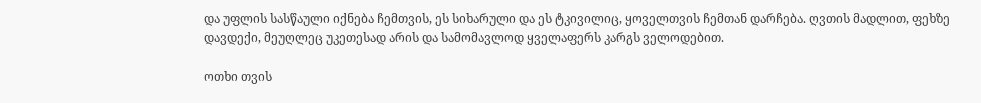და უფლის სასწაული იქნება ჩემთვის, ეს სიხარული და ეს ტკივილიც, ყოველთვის ჩემთან დარჩება. ღვთის მადლით, ფეხზე დავდექი, მეუღლეც უკეთესად არის და სამომავლოდ ყველაფერს კარგს ველოდებით.

ოთხი თვის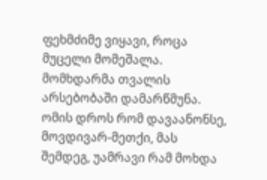ფეხმძიმე ვიყავი, როცა მუცელი მომეშალა. მომხდარმა თვალის არსებობაში დამარწმუნა. ომის დროს რომ დავაანონსე, მოვდივარ-მეთქი, მას შემდეგ, უამრავი რამ მოხდა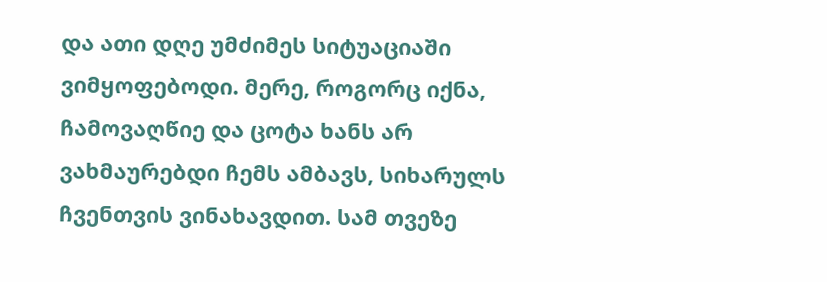და ათი დღე უმძიმეს სიტუაციაში ვიმყოფებოდი. მერე, როგორც იქნა, ჩამოვაღწიე და ცოტა ხანს არ ვახმაურებდი ჩემს ამბავს, სიხარულს ჩვენთვის ვინახავდით. სამ თვეზე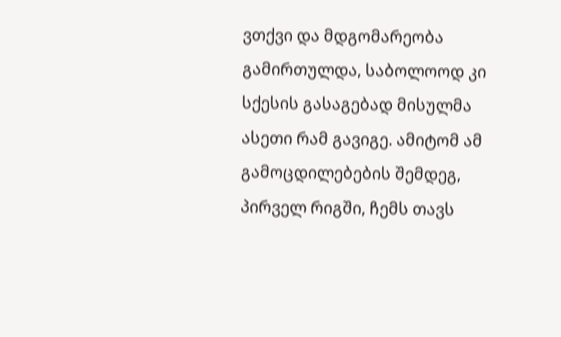ვთქვი და მდგომარეობა გამირთულდა, საბოლოოდ კი სქესის გასაგებად მისულმა ასეთი რამ გავიგე. ამიტომ ამ გამოცდილებების შემდეგ, პირველ რიგში, ჩემს თავს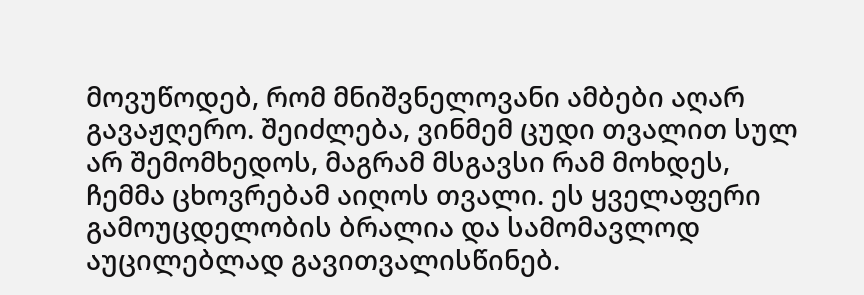მოვუწოდებ, რომ მნიშვნელოვანი ამბები აღარ გავაჟღერო. შეიძლება, ვინმემ ცუდი თვალით სულ არ შემომხედოს, მაგრამ მსგავსი რამ მოხდეს, ჩემმა ცხოვრებამ აიღოს თვალი. ეს ყველაფერი გამოუცდელობის ბრალია და სამომავლოდ აუცილებლად გავითვალისწინებ.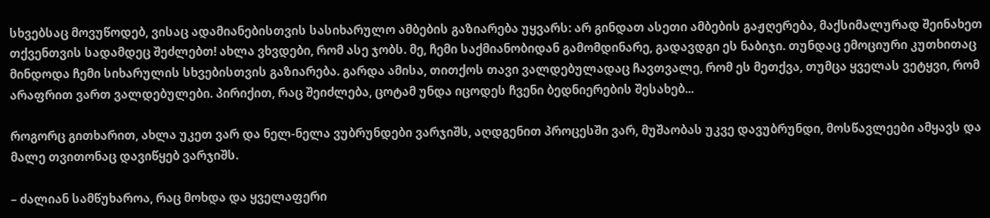სხვებსაც მოვუწოდებ, ვისაც ადამიანებისთვის სასიხარულო ამბების გაზიარება უყვარს: არ გინდათ ასეთი ამბების გაჟღერება, მაქსიმალურად შეინახეთ თქვენთვის სადამდეც შეძლებთ! ახლა ვხვდები, რომ ასე ჯობს. მე, ჩემი საქმიანობიდან გამომდინარე, გადავდგი ეს ნაბიჯი. თუნდაც ემოციური კუთხითაც მინდოდა ჩემი სიხარულის სხვებისთვის გაზიარება. გარდა ამისა, თითქოს თავი ვალდებულადაც ჩავთვალე, რომ ეს მეთქვა, თუმცა ყველას ვეტყვი, რომ არაფრით ვართ ვალდებულები. პირიქით, რაც შეიძლება, ცოტამ უნდა იცოდეს ჩვენი ბედნიერების შესახებ...

როგორც გითხარით, ახლა უკეთ ვარ და ნელ-ნელა ვუბრუნდები ვარჯიშს, აღდგენით პროცესში ვარ, მუშაობას უკვე დავუბრუნდი, მოსწავლეები ამყავს და მალე თვითონაც დავიწყებ ვარჯიშს.

– ძალიან სამწუხაროა, რაც მოხდა და ყველაფერი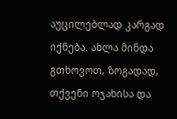აუცილებლად კარგად იქნება. ახლა მინდა გთხოვოთ, ზოგადად, თქვენი ოჯახისა და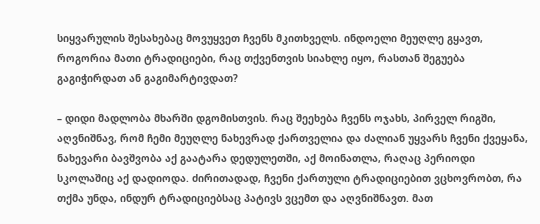სიყვარულის შესახებაც მოვუყვეთ ჩვენს მკითხველს. ინდოელი მეუღლე გყავთ, როგორია მათი ტრადიციები, რაც თქვენთვის სიახლე იყო, რასთან შეგუება გაგიჭირდათ ან გაგიმარტივდათ?

– დიდი მადლობა მხარში დგომისთვის. რაც შეეხება ჩვენს ოჯახს, პირველ რიგში, აღვნიშნავ, რომ ჩემი მეუღლე ნახევრად ქართველია და ძალიან უყვარს ჩვენი ქვეყანა, ნახევარი ბავშვობა აქ გაატარა დედულეთში, აქ მოინათლა, რაღაც პერიოდი სკოლაშიც აქ დადიოდა. ძირითადად, ჩვენი ქართული ტრადიციებით ვცხოვრობთ, რა თქმა უნდა, ინდურ ტრადიციებსაც პატივს ვცემთ და აღვნიშნავთ. მათ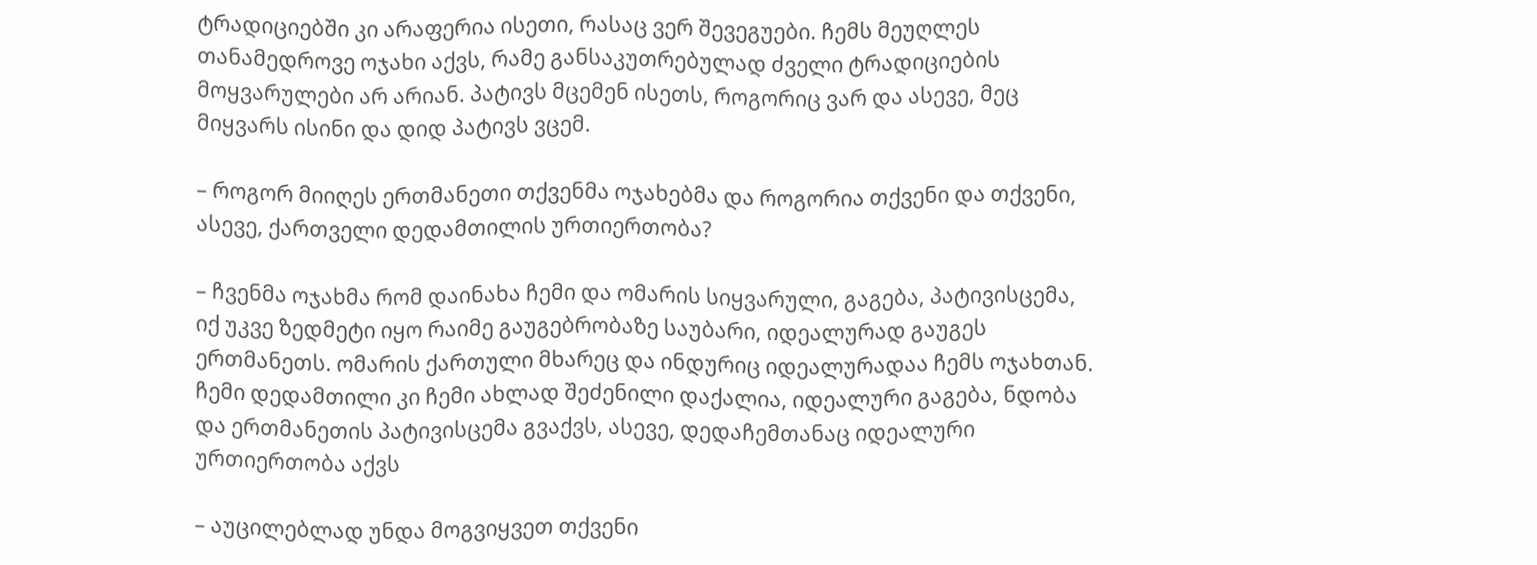ტრადიციებში კი არაფერია ისეთი, რასაც ვერ შევეგუები. ჩემს მეუღლეს თანამედროვე ოჯახი აქვს, რამე განსაკუთრებულად ძველი ტრადიციების მოყვარულები არ არიან. პატივს მცემენ ისეთს, როგორიც ვარ და ასევე, მეც მიყვარს ისინი და დიდ პატივს ვცემ.

– როგორ მიიღეს ერთმანეთი თქვენმა ოჯახებმა და როგორია თქვენი და თქვენი, ასევე, ქართველი დედამთილის ურთიერთობა?

– ჩვენმა ოჯახმა რომ დაინახა ჩემი და ომარის სიყვარული, გაგება, პატივისცემა, იქ უკვე ზედმეტი იყო რაიმე გაუგებრობაზე საუბარი, იდეალურად გაუგეს ერთმანეთს. ომარის ქართული მხარეც და ინდურიც იდეალურადაა ჩემს ოჯახთან. ჩემი დედამთილი კი ჩემი ახლად შეძენილი დაქალია, იდეალური გაგება, ნდობა და ერთმანეთის პატივისცემა გვაქვს, ასევე, დედაჩემთანაც იდეალური ურთიერთობა აქვს

– აუცილებლად უნდა მოგვიყვეთ თქვენი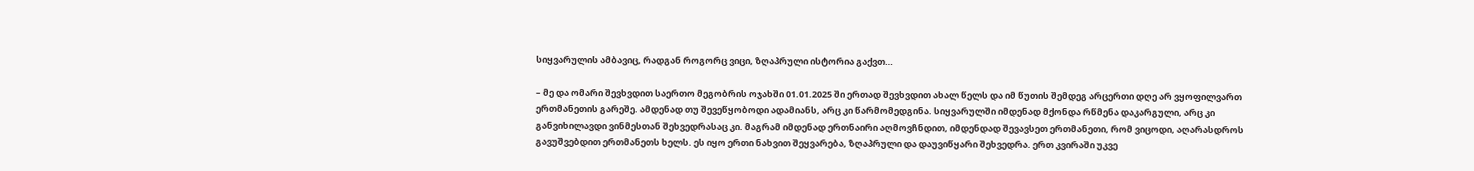სიყვარულის ამბავიც, რადგან როგორც ვიცი, ზღაპრული ისტორია გაქვთ…

– მე და ომარი შევხვდით საერთო მეგობრის ოჯახში 01.01.2025 ში ერთად შევხვდით ახალ წელს და იმ წუთის შემდეგ არცერთი დღე არ ვყოფილვართ ერთმანეთის გარეშე. ამდენად თუ შევეწყობოდი ადამიანს, არც კი წარმომედგინა. სიყვარულში იმდენად მქონდა რწმენა დაკარგული, არც კი განვიხილავდი ვინმესთან შეხვედრასაც კი. მაგრამ იმდენად ერთნაირი აღმოვჩნდით, იმდენდად შევავსეთ ერთმანეთი, რომ ვიცოდი, აღარასდროს გავუშვებდით ერთმანეთს ხელს. ეს იყო ერთი ნახვით შეყვარება, ზღაპრული და დაუვიწყარი შეხვედრა. ერთ კვირაში უკვე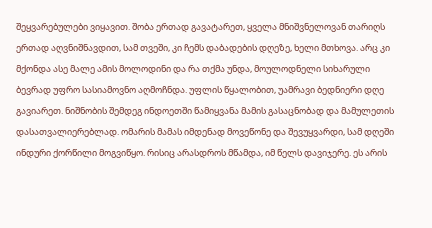შეყვარებულები ვიყავით. შობა ერთად გავატარეთ, ყველა მნიშვნელოვან თარიღს ერთად აღვნიშნავდით, სამ თვეში, კი ჩემს დაბადების დღეზე, ხელი მთხოვა. არც კი მქონდა ასე მალე ამის მოლოდინი და რა თქმა უნდა, მოულოდნელი სიხარული ბევრად უფრო სასიამოვნო აღმოჩნდა. უფლის წყალობით, უამრავი ბედნიერი დღე გავიარეთ. ნიშნობის შემდეგ ინდოეთში წამიყვანა მამის გასაცნობად და მამულეთის დასათვალიერებლად. ომარის მამას იმდენად მოვეწონე და შევუყვარდი, სამ დღეში ინდური ქორწილი მოგვიწყო. რისიც არასდროს მწამდა, იმ წელს დავიჯერე. ეს არის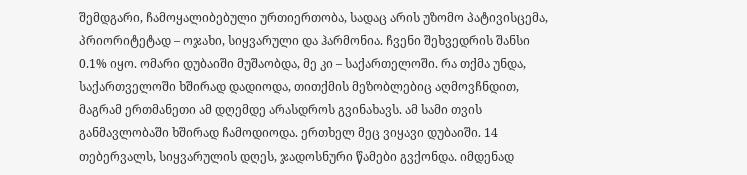შემდგარი, ჩამოყალიბებული ურთიერთობა, სადაც არის უზომო პატივისცემა, პრიორიტეტად – ოჯახი, სიყვარული და ჰარმონია. ჩვენი შეხვედრის შანსი 0.1% იყო. ომარი დუბაიში მუშაობდა, მე კი – საქართელოში. რა თქმა უნდა, საქართველოში ხშირად დადიოდა, თითქმის მეზობლებიც აღმოვჩნდით, მაგრამ ერთმანეთი ამ დღემდე არასდროს გვინახავს. ამ სამი თვის განმავლობაში ხშირად ჩამოდიოდა. ერთხელ მეც ვიყავი დუბაიში. 14 თებერვალს, სიყვარულის დღეს, ჯადოსნური წამები გვქონდა. იმდენად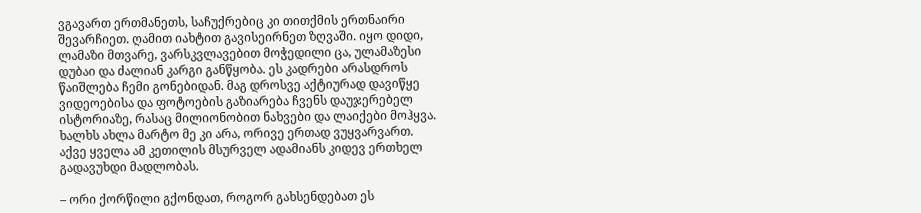ვგავართ ერთმანეთს, საჩუქრებიც კი თითქმის ერთნაირი შევარჩიეთ. ღამით იახტით გავისეირნეთ ზღვაში. იყო დიდი, ლამაზი მთვარე, ვარსკვლავებით მოჭედილი ცა, ულამაზესი დუბაი და ძალიან კარგი განწყობა. ეს კადრები არასდროს წაიშლება ჩემი გონებიდან. მაგ დროსვე აქტიურად დავიწყე ვიდეოებისა და ფოტოების გაზიარება ჩვენს დაუჯერებელ ისტორიაზე, რასაც მილიონობით ნახვები და ლაიქები მოჰყვა. ხალხს ახლა მარტო მე კი არა, ორივე ერთად ვუყვარვართ. აქვე ყველა ამ კეთილის მსურველ ადამიანს კიდევ ერთხელ გადავუხდი მადლობას.

– ორი ქორწილი გქონდათ, როგორ გახსენდებათ ეს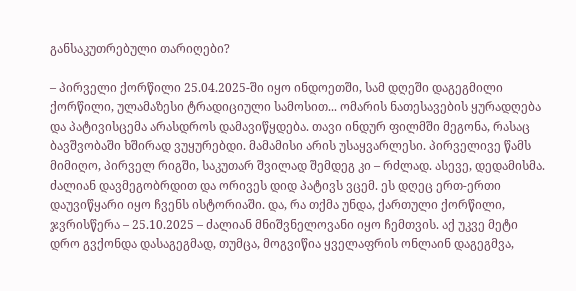განსაკუთრებული თარიღები?

– პირველი ქორწილი 25.04.2025-ში იყო ინდოეთში, სამ დღეში დაგეგმილი ქორწილი, ულამაზესი ტრადიციული სამოსით... ომარის ნათესავების ყურადღება და პატივისცემა არასდროს დამავიწყდება. თავი ინდურ ფილმში მეგონა, რასაც ბავშვობაში ხშირად ვუყურებდი. მამამისი არის უსაყვარლესი. პირველივე წამს მიმიღო, პირველ რიგში, საკუთარ შვილად შემდეგ კი – რძლად. ასევე, დედამისმა. ძალიან დავმეგობრდით და ორივეს დიდ პატივს ვცემ. ეს დღეც ერთ-ერთი დაუვიწყარი იყო ჩვენს ისტორიაში. და, რა თქმა უნდა, ქართული ქორწილი, ჯვრისწერა – 25.10.2025 – ძალიან მნიშვნელოვანი იყო ჩემთვის. აქ უკვე მეტი დრო გვქონდა დასაგეგმად, თუმცა, მოგვიწია ყველაფრის ონლაინ დაგეგმვა,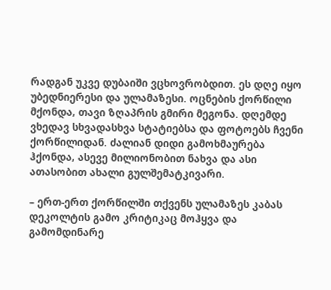რადგან უკვე დუბაიში ვცხოვრობდით. ეს დღე იყო უბედნიერესი და ულამაზესი. ოცნების ქორწილი მქონდა, თავი ზღაპრის გმირი მეგონა. დღემდე ვხედავ სხვადასხვა სტატიებსა და ფოტოებს ჩვენი ქორწილიდან. ძალიან დიდი გამოხმაურება ჰქონდა, ასევე მილიონობით ნახვა და ასი ათასობით ახალი გულშემატკივარი.

– ერთ-ერთ ქორწილში თქვენს ულამაზეს კაბას დეკოლტის გამო კრიტიკაც მოჰყვა და გამომდინარე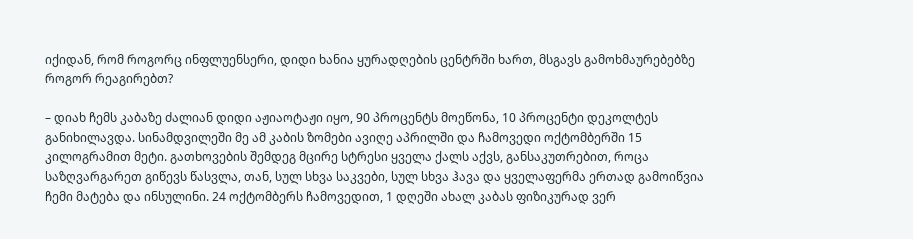იქიდან, რომ როგორც ინფლუენსერი, დიდი ხანია ყურადღების ცენტრში ხართ, მსგავს გამოხმაურებებზე როგორ რეაგირებთ?

– დიახ ჩემს კაბაზე ძალიან დიდი აჟიაოტაჟი იყო, 90 პროცენტს მოეწონა, 10 პროცენტი დეკოლტეს განიხილავდა. სინამდვილეში მე ამ კაბის ზომები ავიღე აპრილში და ჩამოვედი ოქტომბერში 15 კილოგრამით მეტი. გათხოვების შემდეგ მცირე სტრესი ყველა ქალს აქვს, განსაკუთრებით, როცა საზღვარგარეთ გიწევს წასვლა, თან, სულ სხვა საკვები, სულ სხვა ჰავა და ყველაფერმა ერთად გამოიწვია ჩემი მატება და ინსულინი. 24 ოქტომბერს ჩამოვედით, 1 დღეში ახალ კაბას ფიზიკურად ვერ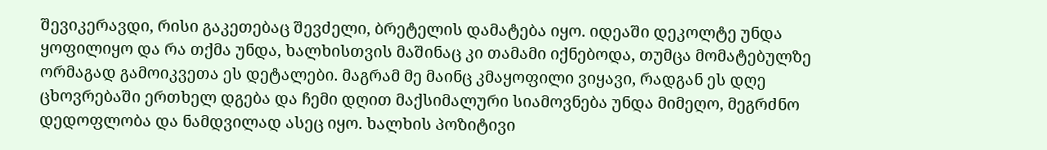შევიკერავდი, რისი გაკეთებაც შევძელი, ბრეტელის დამატება იყო. იდეაში დეკოლტე უნდა ყოფილიყო და რა თქმა უნდა, ხალხისთვის მაშინაც კი თამამი იქნებოდა, თუმცა მომატებულზე ორმაგად გამოიკვეთა ეს დეტალები. მაგრამ მე მაინც კმაყოფილი ვიყავი, რადგან ეს დღე ცხოვრებაში ერთხელ დგება და ჩემი დღით მაქსიმალური სიამოვნება უნდა მიმეღო, მეგრძნო დედოფლობა და ნამდვილად ასეც იყო. ხალხის პოზიტივი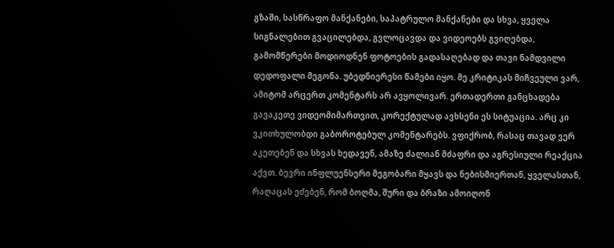გზაში, სასწრაფო მანქანები, საპატრულო მანქანები და სხვა, ყველა სიგნალებით გვაცილებდა, გვლოცავდა და ვიდეოებს გვიღებდა, გამომწერები მოდიოდნენ ფოტოების გადასაღებად და თავი ნამდვილი დედოფალი მეგონა. უბედნიერესი წამები იყო. მე კრიტიკას მიჩვეული ვარ, ამიტომ არცერთ კომენტარს არ ავყოლივარ. ერთადერთი განცხადება გავაკეთე ვიდეომიმართვით, კორექტულად ავხსენი ეს სიტუაცია. არც კი ვკითხულობდი გაბოროტებულ კომენტარებს. ვფიქრობ, რასაც თავად ვერ აკეთებენ და სხვას ხედავენ, ამაზე ძალიან მძაფრი და აგრესიული რეაქცია აქვთ. ბევრი ინფლუენსერი მეგობარი მყავს და ნებისმიერთან, ყველასთან, რაღაცას ეძებენ, რომ ბოღმა, შური და ბრაზი ამოიღონ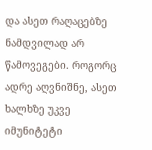და ასეთ რაღაცებზე ნამდვილად არ წამოვეგები. როგორც ადრე აღვნიშნე, ასეთ ხალხზე უკვე იმუნიტეტი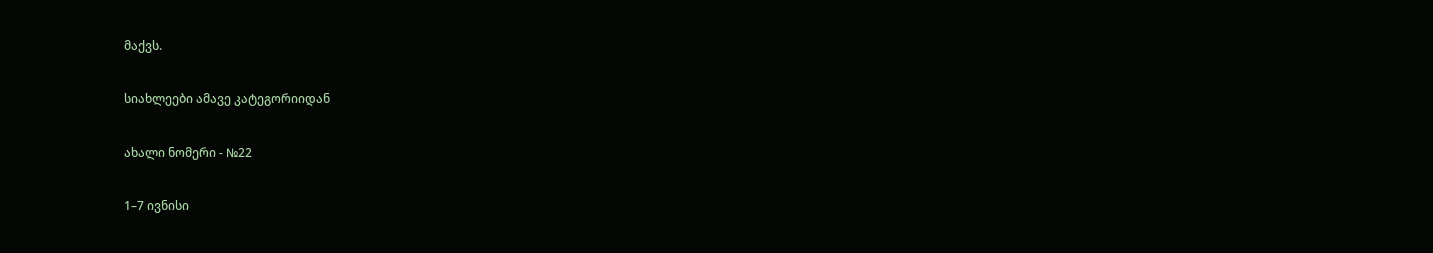მაქვს.

სიახლეები ამავე კატეგორიიდან

ახალი ნომერი - №22

1–7 ივნისი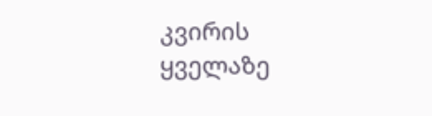კვირის ყველაზე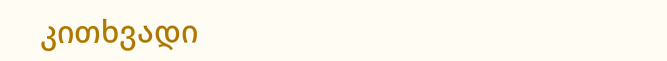კითხვადი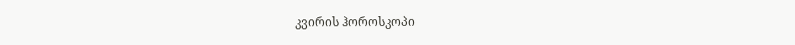კვირის ჰოროსკოპი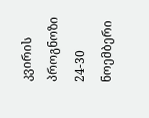კვირის პროგნოზი  24-30 ნოემბერი